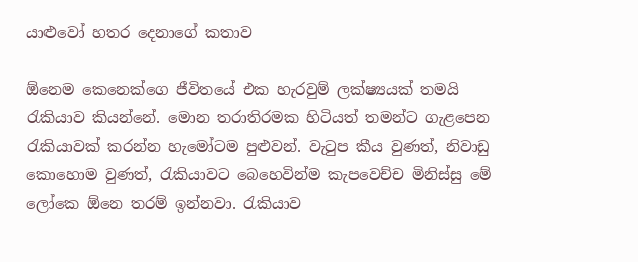යාළුවෝ හතර දෙනාගේ කතාව

ඕනෙම කෙනෙක්ගෙ ජීවිතයේ එක හැරවුම් ලක්ෂ්‍යයක් තමයි රැකියාව කියන්නේ. මොන තරාතිරමක හිටියත් තමන්ට ගැළපෙන රැකියාවක් කරන්න හැමෝටම පුළුවන්. වැටුප කීය වුණත්, නිවාඩු කොහොම වුණත්, රැකියාවට බෙහෙවින්ම කැපවෙච්ච මිනිස්සු මේ ලෝකෙ ඕනෙ තරම් ඉන්නවා. රැකියාව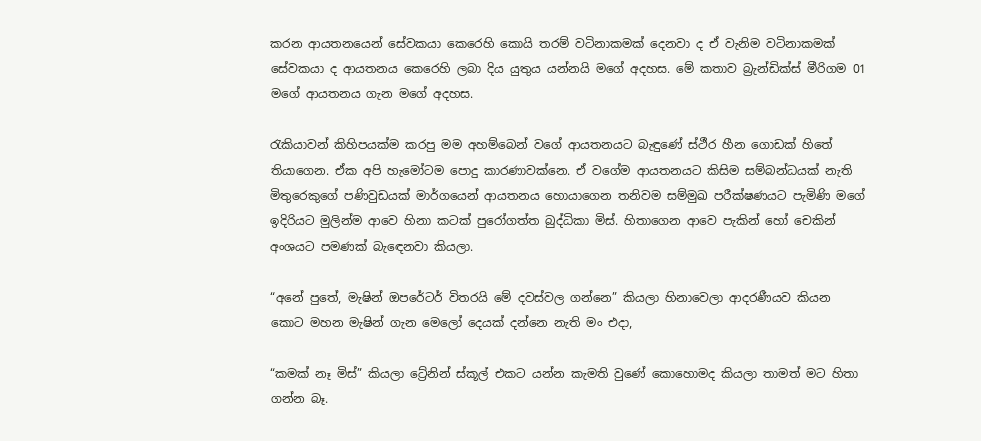කරන ආයතනයෙන් සේවකයා කෙරෙහි කොයි තරම් වටිනාකමක් දෙනවා ද ඒ වැනිම වටිනාකමක් සේවකයා ද ආයතනය කෙරෙහි ලබා දිය යුතුය යන්නයි මගේ අදහස. මේ කතාව බ්‍රැන්ඩික්ස් මීරිගම 01 මගේ ආයතනය ගැන මගේ අදහස.

රැකියාවන් කිහිපයක්ම කරපු මම අහම්බෙන් වගේ ආයතනයට බැඳුණේ ස්ථීර හීන ගොඩක් හිතේ තියාගෙන. ඒක අපි හැමෝටම පොදු කාරණාවක්නෙ. ඒ වගේම ආයතනයට කිසිම සම්බන්ධයක් නැති මිතුරෙකුගේ පණිවුඩයක් මාර්ගයෙන් ආයතනය හොයාගෙන තනිවම සම්මුඛ පරීක්ෂණයට පැමිණි මගේ ඉදිරියට මුලින්ම ආවෙ හිනා කටක් පුරෝගත්ත බුද්ධිකා මිස්. හිතාගෙන ආවෙ පැකින් හෝ චෙකින් අංශයට පමණක් බැඳෙනවා කියලා.

“අනේ පුතේ, මැෂින් ඔපරේටර් විතරයි මේ දවස්වල ගන්නෙ” කියලා හිනාවෙලා ආදරණීයව කියන කොට මහන මැෂින් ගැන මෙලෝ දෙයක් දන්නෙ නැති මං එදා,

“කමක් නෑ මිස්” කියලා ට්‍රේනින් ස්කූල් එකට යන්න කැමති වුණේ කොහොමද කියලා තාමත් මට හිතා ගන්න බෑ.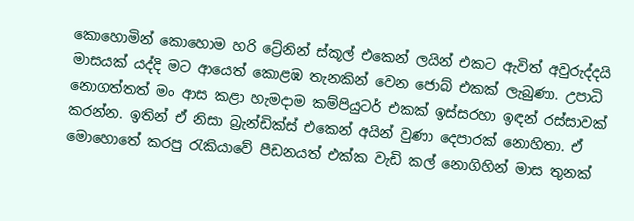කොහොමින් කොහොම හරි ට්‍රේනින් ස්කූල් එකෙන් ලයින් එකට ඇවිත් අවුරුද්දයි මාසයක් යද්දි මට ආයෙත් කොළඹ තැනකින් වෙන ජොබ් එකක් ලැබුණා. උපාධි නොගත්තත් මං ආස කළා හැමදාම කම්පියුටර් එකක් ඉස්සරහා ඉඳන් රස්සාවක් කරන්න. ඉතින් ඒ නිසා බ්‍රැන්ඩික්ස් එකෙන් අයින් වුණා දෙපාරක් නොහිතා. ඒ මොහොතේ කරපු රැකියාවේ පීඩනයත් එක්ක වැඩි කල් නොගිහින් මාස තුනක්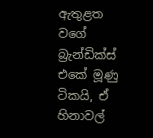ඇතුළත වගේ බ්‍රැන්ඩික්ස් එකේ මූණු ටිකයි, ඒ හිනාවල්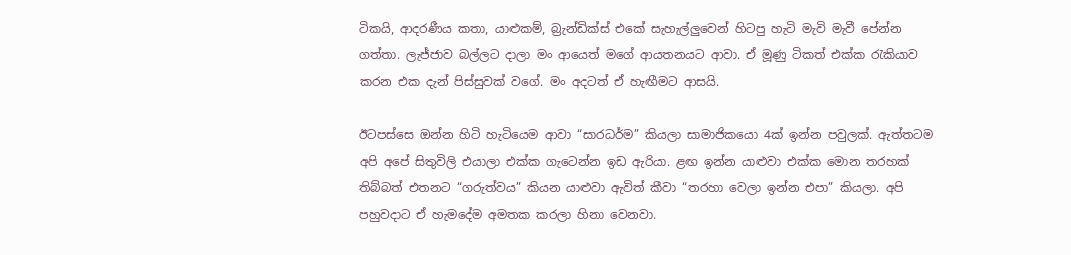ටිකයි, ආදරණීය කතා, යාළුකම්, බ්‍රැන්ඩික්ස් එකේ සැහැල්ලුවෙන් හිටපු හැටි මැවි මැවී පේන්න ගත්තා. ලැජ්ජාව බල්ලට දාලා මං ආයෙත් මගේ ආයතනයට ආවා. ඒ මූණු ටිකත් එක්ක රැකියාව කරන එක දැන් පිස්සුවක් වගේ. මං අදටත් ඒ හැඟීමට ආසයි.

ඊටපස්සෙ ඔන්න හිටි හැටියෙම ආවා “සාරධර්ම” කියලා සාමාජිකයො 4ක් ඉන්න පවුලක්. ඇත්තටම අපි අපේ සිතුවිලි එයාලා එක්ක ගැටෙන්න ඉඩ ඇරියා. ළඟ ඉන්න යාළුවා එක්ක මොන තරහක් තිබ්බත් එතනට “ගරුත්වය” කියන යාළුවා ඇවිත් කීවා “තරහා වෙලා ඉන්න එපා” කියලා. අපි පහුවදාට ඒ හැමදේම අමතක කරලා හිනා වෙනවා.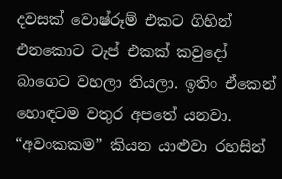දවසක් වොෂ්රූම් එකට ගිහින් එනකොට ටැප් එකක් කවුදෝ බාගෙට වහලා තියලා. ඉතිං ඒකෙන් හොඳටම වතුර අපතේ යනවා. “අවංකකම” කියන යාළුවා රහසින්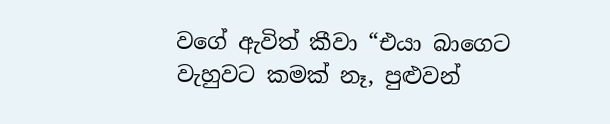වගේ ඇවිත් කීවා “එයා බාගෙට වැහුවට කමක් නෑ, පුළුවන්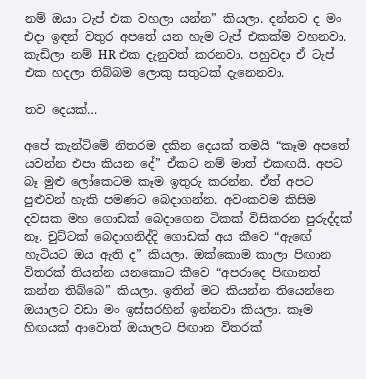නම් ඔයා ටැප් එක වහලා යන්න” කියලා. දන්නව ද මං එදා ඉඳන් වතුර අපතේ යන හැම ටැප් එකක්ම වහනවා. කැඩිලා නම් HR එක දැනුවත් කරනවා. පහුවදා ඒ ටැප් එක හදලා තිබ්බම ලොකු සතුටක් දැනෙනවා.

තව දෙයක්…

අපේ කැන්ටිමේ නිතරම දකින දෙයක් තමයි “කෑම අපතේ යවන්න එපා කියන දේ” ඒකට නම් මාත් එකඟයි. අපට බෑ මුළු ලෝකෙටම කෑම ඉතුරු කරන්න. ඒත් අපට පුළුවන් හැකි පමණට බෙදාගන්න. අවංකවම කිසිම දවසක මහ ගොඩක් බෙදාගෙන ටිකක් විසිකරන පුරුද්දක් නෑ. චුට්ටක් බෙදාගනිද්දි ගොඩක් අය කීවෙ “ඇඟේ හැටියට ඔය ඇති ද” කියලා. ඔක්කොම කාලා පිඟාන විතරක් තියන්න යනකොට කීවෙ “අපරාදෙ පිඟානත් කන්න තිබ්බෙ” කියලා. ඉතින් මට කියන්න තියෙන්නෙ ඔයාලට වඩා මං ඉස්සරහින් ඉන්නවා කියලා. කෑම හිඟයක් ආවොත් ඔයාලට පිඟාන විතරක්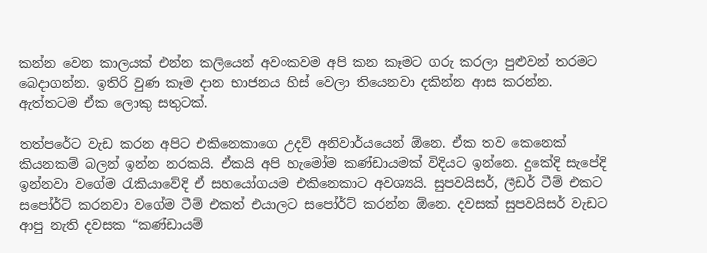කන්න වෙන කාලයක් එන්න කලියෙන් අවංකවම අපි කන කෑමට ගරු කරලා පුළුවන් තරමට බෙදාගන්න. ඉතිරි වුණ කෑම දාන භාජනය හිස් වෙලා තියෙනවා දකින්න ආස කරන්න. ඇත්තටම ඒක ලොකු සතුටක්.

තත්පරේට වැඩ කරන අපිට එකිනෙකාගෙ උදව් අනිවාර්යයෙන් ඕනෙ. ඒක තව කෙනෙක් කියනකම් බලන් ඉන්න නරකයි. ඒකයි අපි හැමෝම කණ්ඩායමක් විදියට ඉන්නෙ. දුකේදි සැපේදි ඉන්නවා වගේම රැකියාවේදි ඒ සහයෝගයම එකිනෙකාට අවශ්‍යයි. සුපවයිසර්, ලීඩර් ටීම් එකට සපෝර්ට් කරනවා වගේම ටීම් එකත් එයාලට සපෝර්ට් කරන්න ඕනෙ. දවසක් සුපවයිසර් වැඩට ආපු නැති දවසක “කණ්ඩායම්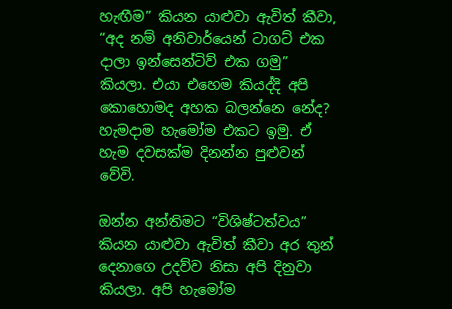හැඟීම” කියන යාළුවා ඇවිත් කීවා, “අද නම් අනිවාර්යෙන් ටාගට් එක දාලා ඉන්සෙන්ටිව් එක ගමු” කියලා. එයා එහෙම කියද්දි අපි කොහොමද අහක බලන්නෙ නේද? හැමදාම හැමෝම එකට ඉමු. ඒ හැම දවසක්ම දිනන්න පුළුවන් වේවි.

ඔන්න අන්තිමට “විශිෂ්ටත්වය” කියන යාළුවා ඇවිත් කීවා අර තුන් දෙනාගෙ උදව්ව නිසා අපි දිනුවා කියලා. අපි හැමෝම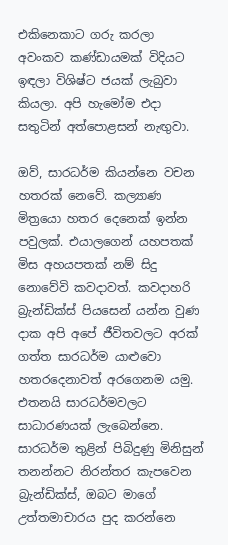එකිනෙකාට ගරු කරලා අවංකව කණ්ඩායමක් විදියට ඉඳලා විශිෂ්ට ජයක් ලැබුවා කියලා. අපි හැමෝම එදා සතුටින් අත්පොළසන් නැඟුවා.

ඔව්, සාරධර්ම කියන්නෙ වචන හතරක් නෙවේ. කල්‍යාණ මිත්‍රයො හතර දෙනෙක් ඉන්න පවුලක්. එයාලගෙන් යහපතක් මිස අහයපතක් නම් සිදු නොවේවි කවදාවත්. කවදාහරි බ්‍රැන්ඩික්ස් පියසෙන් යන්න වුණ දාක අපි අපේ ජීවිතවලට අරක් ගත්ත සාරධර්ම යාළුවො හතරදෙනාවත් අරගෙනම යමු. එතනයි සාරධර්මවලට සාධාරණයක් ලැබෙන්නෙ. සාරධර්ම තුළින් පිබිදුණු මිනිසුන් තනන්නට නිරන්තර කැපවෙන බ්‍රැන්ඩික්ස්, ඔබට මාගේ උත්තමාචාරය පුද කරන්නෙ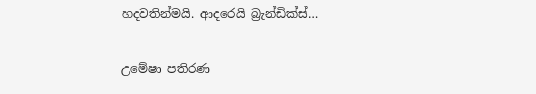හදවතින්මයි. ආදරෙයි බ්‍රැන්ඩික්ස්…

උමේෂා පතිරණ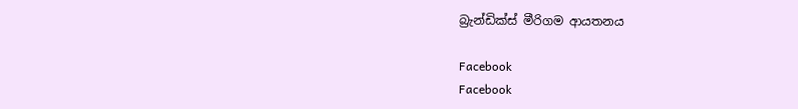බ්‍රැන්ඩික්ස් මීරිගම ආයතනය

Facebook
Facebook